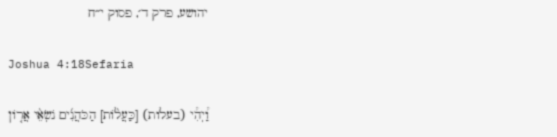יהושע, פרק ד׳, פסוק י״ח

Joshua 4:18Sefaria

וַ֠יְהִ֠י (בעלות) [כַּעֲל֨וֹת] הַכֹּהֲנִ֜ים נֹשְׂאֵ֨י אֲר֤וֹן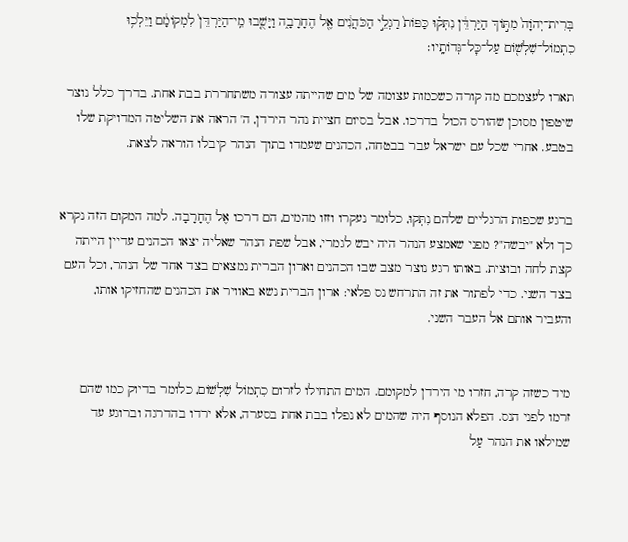בְּרִית־יְהֹוָה֙ מִתּ֣וֹךְ הַיַּרְדֵּ֔ן נִתְּק֗וּ כַּפּוֹת֙ רַגְלֵ֣י הַכֹּהֲנִ֔ים אֶ֖ל הֶחָרָבָ֑ה וַיָּשֻׁ֤בוּ מֵֽי־הַיַּרְדֵּן֙ לִמְקוֹמָ֔ם וַיֵּלְכ֥וּ כִתְמוֹל־שִׁלְשׁ֖וֹם עַל־כׇּל־גְּדוֹתָֽיו׃

תארו לעצמכם מה קורה כשכמות עצומה של מים שהייתה עצורה משתחררת בבת אחת. בדרך כלל נוצר שיטפון מסוכן שהורס הכול בדרכו. אבל בסיום חציית נהר הירדן, ה' הראה את השליטה המדויקת שלו בטבע. אחרי שכל עם ישראל עבר בבטחה, הכהנים שעמדו בתוך הנהר קיבלו הוראה לצאת.


ברגע שכפות הרגליים שלהם נִתְּקוּ, כלומר נעקרו וזזו מהמים, הם דרכו אֶל הֶחָרָבָה. למה המקום הזה נקרא כך ולא "יבשה"? מפני שאמצע הנהר היה יבש לגמרי, אבל שפת הנהר שאליה יצאו הכהנים עדיין הייתה קצת לחה ובוצית. באותו רגע נוצר מצב שבו הכהנים וארון הברית נמצאים בצד אחד של הנהר, וכל העם בצד השני. כדי לפתור את זה התרחש נס פלאי: ארון הברית נשא באוויר את הכהנים שהחזיקו אותו, והעביר אותם אל העבר השני.


מיד כשזה קרה, חזרו מי הירדן למקומם. המים התחילו לזרום כִתְמוֹל שִׁלְשׁוֹם, כלומר בדיוק כמו שהם זרמו לפני הנס. הפלא הנוסף היה שהמים לא נפלו בבת אחת בסערה, אלא ירדו בהדרגה וברוגע עד שמילאו את הנהר עַל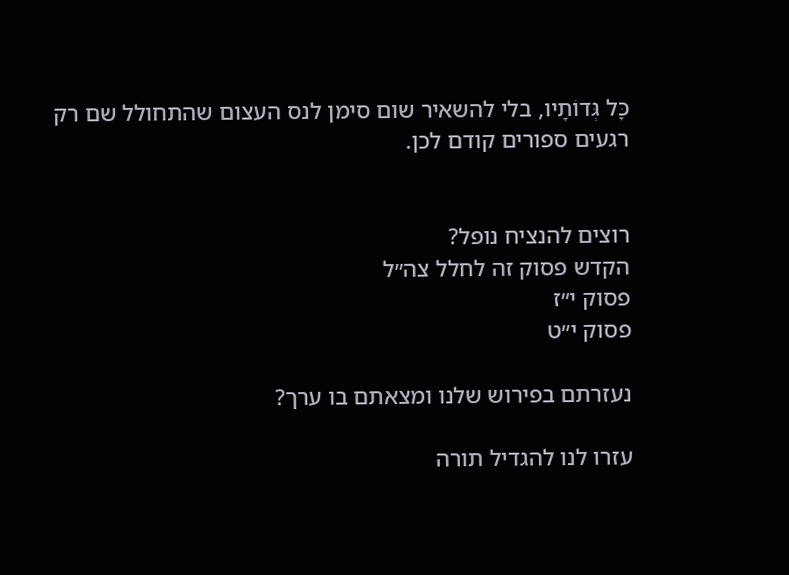כָּל גְּדוֹתָיו, בלי להשאיר שום סימן לנס העצום שהתחולל שם רק רגעים ספורים קודם לכן.


רוצים להנציח נופל?
הקדש פסוק זה לחלל צה״ל
פסוק י״ז
פסוק י״ט

נעזרתם בפירוש שלנו ומצאתם בו ערך?

עזרו לנו להגדיל תורה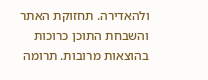ולהאדירה. תחזוקת האתר והשבחת התוכן כרוכות בהוצאות מרובות. תרומה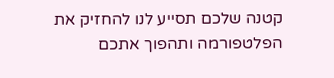קטנה שלכם תסייע לנו להחזיק את הפלטפורמה ותהפוך אתכם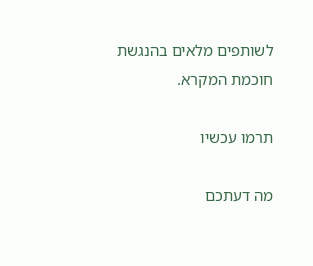לשותפים מלאים בהנגשת חוכמת המקרא.

תרמו עכשיו

מה דעתכם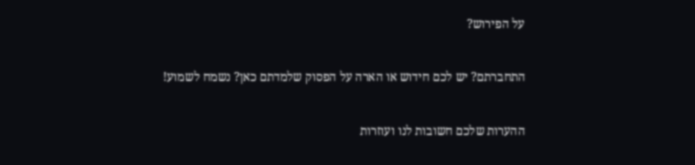על הפירוש?

התחברתם? יש לכם חידוש או הארה על הפסוק שלמדתם כאן? נשמח לשמוע!

ההערות שלכם חשובות לנו ועוזרות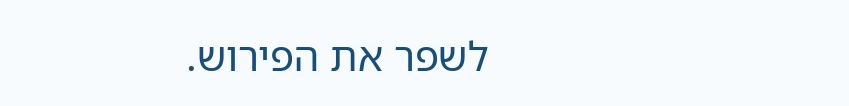לשפר את הפירוש.